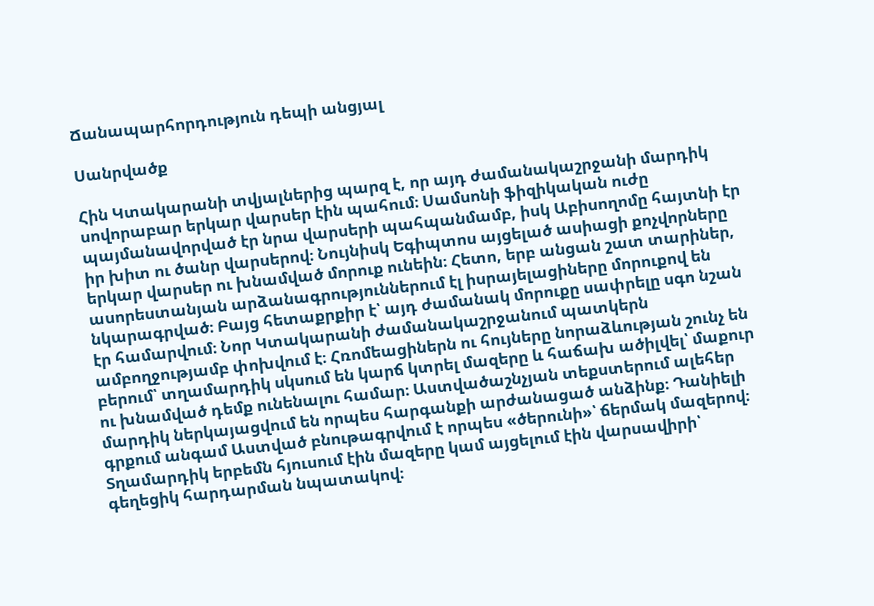Ճանապարհորդություն դեպի անցյալ

Սանրվածք

Հին Կտակարանի տվյալներից պարզ է, որ այդ ժամանակաշրջանի մարդիկ սովորաբար երկար վարսեր էին պահում։ Սամսոնի ֆիզիկական ուժը պայմանավորված էր նրա վարսերի պահպանմամբ, իսկ Աբիսողոմը հայտնի էր իր խիտ ու ծանր վարսերով։ Նույնիսկ Եգիպտոս այցելած ասիացի քոչվորները երկար վարսեր ու խնամված մորուք ունեին։ Հետո, երբ անցան շատ տարիներ, ասորեստանյան արձանագրություններում էլ իսրայելացիները մորուքով են նկարագրված։ Բայց հետաքրքիր է՝ այդ ժամանակ մորուքը սափրելը սգո նշան էր համարվում։ Նոր Կտակարանի ժամանակաշրջանում պատկերն ամբողջությամբ փոխվում է։ Հռոմեացիներն ու հույները նորաձևության շունչ են բերում՝ տղամարդիկ սկսում են կարճ կտրել մազերը և հաճախ ածիլվել՝ մաքուր ու խնամված դեմք ունենալու համար։ Աստվածաշնչյան տեքստերում ալեհեր մարդիկ ներկայացվում են որպես հարգանքի արժանացած անձինք։ Դանիելի գրքում անգամ Աստված բնութագրվում է որպես «ծերունի»՝ ճերմակ մազերով։ Տղամարդիկ երբեմն հյուսում էին մազերը կամ այցելում էին վարսավիրի՝ գեղեցիկ հարդարման նպատակով։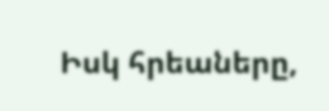Իսկ հրեաները,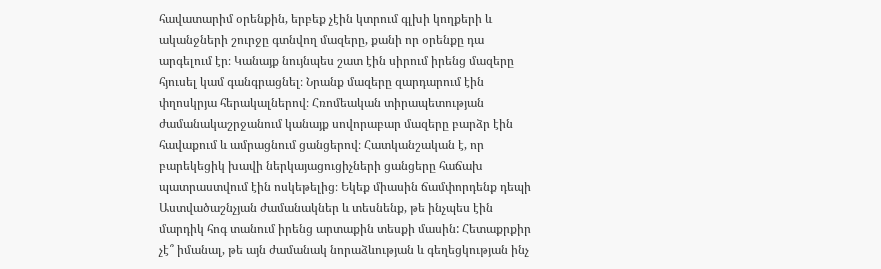հավատարիմ օրենքին, երբեք չէին կտրում գլխի կողքերի և ականջների շուրջը գտնվող մազերը, քանի որ օրենքը դա արգելում էր։ Կանայք նույնպես շատ էին սիրում իրենց մազերը հյուսել կամ գանգրացնել։ Նրանք մազերը զարդարում էին փղոսկրյա հերակալներով։ Հռոմեական տիրապետության ժամանակաշրջանում կանայք սովորաբար մազերը բարձր էին հավաքում և ամրացնում ցանցերով։ Հատկանշական է, որ բարեկեցիկ խավի ներկայացուցիչների ցանցերը հաճախ պատրաստվում էին ոսկեթելից։ Եկեք միասին ճամփորդենք դեպի Աստվածաշնչյան ժամանակներ և տեսնենք, թե ինչպես էին մարդիկ հոգ տանում իրենց արտաքին տեսքի մասին: Հետաքրքիր չէ՞ իմանալ, թե այն ժամանակ նորաձևության և գեղեցկության ինչ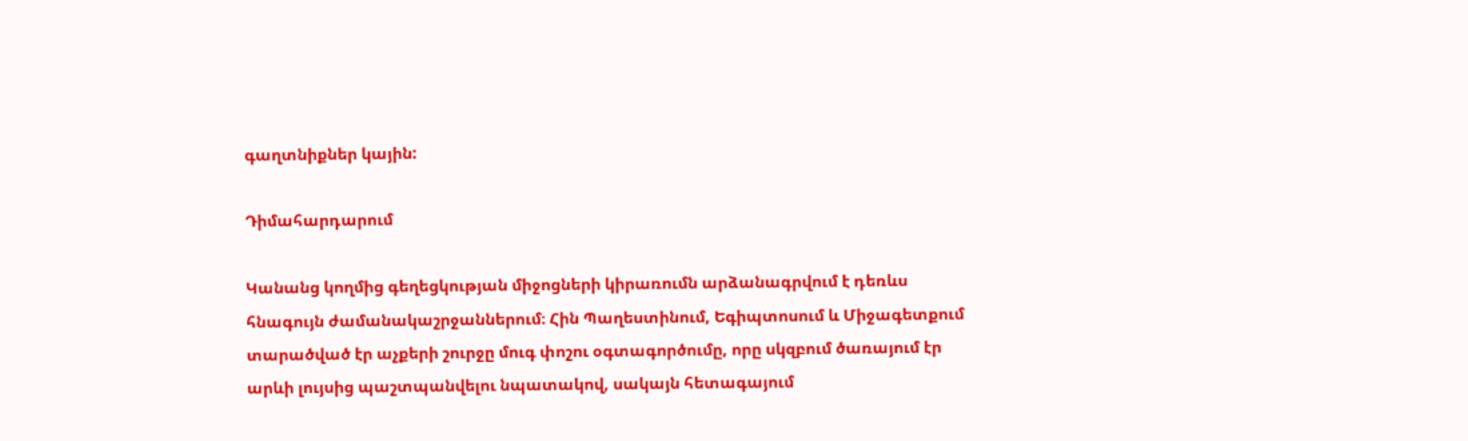գաղտնիքներ կային:

Դիմահարդարում

Կանանց կողմից գեղեցկության միջոցների կիրառումն արձանագրվում է դեռևս հնագույն ժամանակաշրջաններում։ Հին Պաղեստինում, Եգիպտոսում և Միջագետքում տարածված էր աչքերի շուրջը մուգ փոշու օգտագործումը, որը սկզբում ծառայում էր արևի լույսից պաշտպանվելու նպատակով, սակայն հետագայում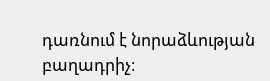դառնում է նորաձևության բաղադրիչ։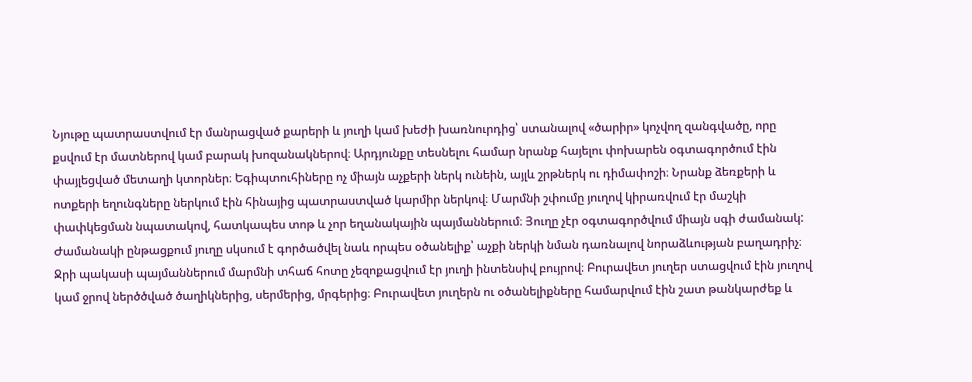Նյութը պատրաստվում էր մանրացված քարերի և յուղի կամ խեժի խառնուրդից՝ ստանալով «ծարիր» կոչվող զանգվածը, որը քսվում էր մատներով կամ բարակ խոզանակներով։ Արդյունքը տեսնելու համար նրանք հայելու փոխարեն օգտագործում էին փայլեցված մետաղի կտորներ։ Եգիպտուհիները ոչ միայն աչքերի ներկ ունեին, այլև շրթներկ ու դիմափոշի։ Նրանք ձեռքերի և ոտքերի եղունգները ներկում էին հինայից պատրաստված կարմիր ներկով։ Մարմնի շփումը յուղով կիրառվում էր մաշկի փափկեցման նպատակով, հատկապես տոթ և չոր եղանակային պայմաններում։ Յուղը չէր օգտագործվում միայն սգի ժամանակ: Ժամանակի ընթացքում յուղը սկսում է գործածվել նաև որպես օծանելիք՝ աչքի ներկի նման դառնալով նորաձևության բաղադրիչ։ Ջրի պակասի պայմաններում մարմնի տհաճ հոտը չեզոքացվում էր յուղի ինտենսիվ բույրով։ Բուրավետ յուղեր ստացվում էին յուղով կամ ջրով ներծծված ծաղիկներից, սերմերից, մրգերից։ Բուրավետ յուղերն ու օծանելիքները համարվում էին շատ թանկարժեք և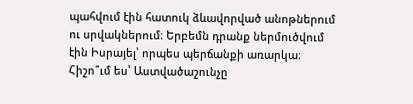պահվում էին հատուկ ձևավորված անոթներում ու սրվակներում։ Երբեմն դրանք ներմուծվում էին Իսրայել՝ որպես պերճանքի առարկա։ Հիշո՞ւմ ես՝ Աստվածաշունչը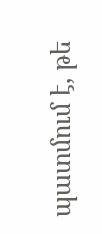պատմում է, թե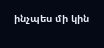ինչպես մի կին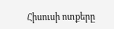Հիսուսի ոտքերը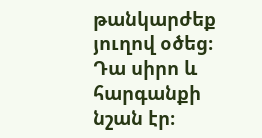թանկարժեք յուղով օծեց։ Դա սիրո և հարգանքի նշան էր։